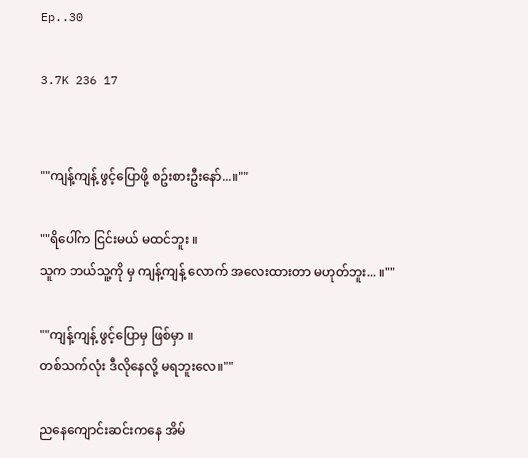Ep..30

3.7K 236 17


""ကျန့်ကျန့် ဖွင့်ပြောဖို့ စဥ်းစားဦးနော်...။""

""ရိပေါ်က ငြင်းမယ် မထင်ဘူး ။
သူက ဘယ်သူ့ကို မှ ကျန့်ကျန့် လောက် အလေးထားတာ မဟုတ်ဘူး... ။""

""ကျန့်ကျန့် ဖွင့်ပြောမှ ဖြစ်မှာ ။
တစ်သက်လုံး ဒီလိုနေလို့ မရဘူးလေ။""

ညနေကျောင်းဆင်းကနေ အိမ်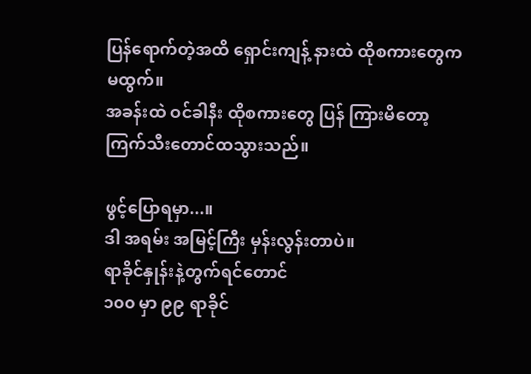ပြန်ရောက်တဲ့အထိ ရှောင်းကျန့် နားထဲ ထိုစကားတွေက မထွက်။
အခန်းထဲ ဝင်ခါနီး ထိုစကားတွေ ပြန် ကြားမိတော့ ကြက်သီးတောင်ထသွားသည်။

ဖွင့်ပြောရမှာ...။
ဒါ အရမ်း အမြင့်ကြီး မှန်းလွန်းတာပဲ။
ရာခိုင်နှုန်းနဲ့တွက်ရင်တောင်
၁၀၀ မှာ ၉၉ ရာခိုင်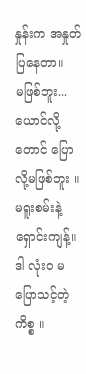နှုန်းက အနှုတ်ပြနေတာ။
မဖြစ်ဘူး...ယောင်လို့တောင် ပြောလို့မဖြစ်ဘူး ။
မရူးစမ်းနဲ့ ရှောင်းကျန့်။
ဒါ လုံးဝ မပြောသင့်တဲ့ ကိစ္စ ။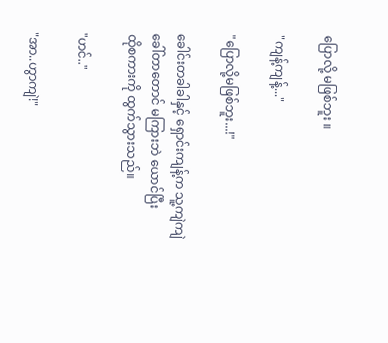ပြောလို့ မဖြစ်ဘူး ။

"ကျန့်ကျန့်..."

"ပြောလို့မဖြစ်ဘူး...!"

ခေါင်းတခါခါနှင့် ရှောင်းကျန့်က သူ့ကျဲကျဲ
ခေါ်တာတောင် မကြားဘဲ ယောင်ပြီး
ထိုစကားကို ထွက်သွားသည်။

"ဟင်.."

"အာ..ဟွာကျဲ!"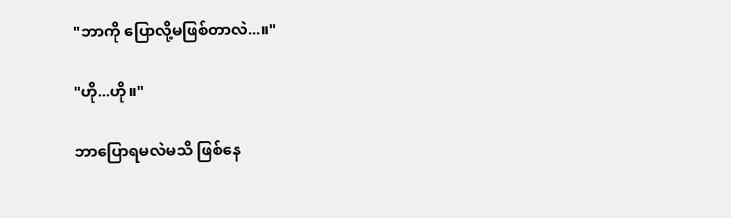"ဘာကို ပြောလို့မဖြစ်တာလဲ...။"

"ဟို...ဟို။"

ဘာပြောရမလဲမသိ ဖြစ်နေ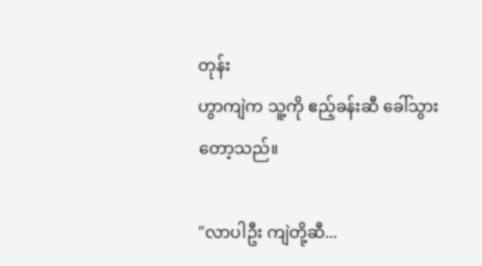တုန်း
ဟွာကျဲက သူ့ကို ဧည့်ခန်းဆီ ခေါ်သွားတော့သည်။

"လာပါဦး ကျဲတို့ဆီ...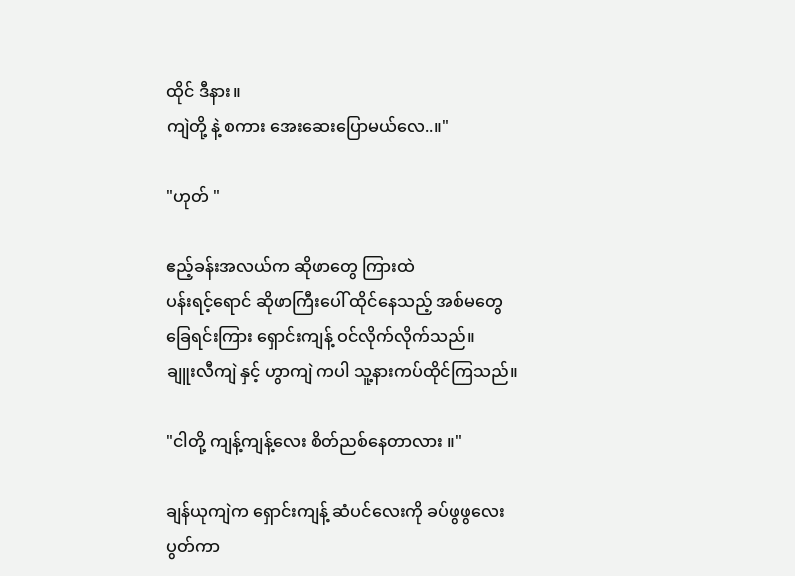ထိုင် ဒီနား။
ကျဲတို့ နဲ့ စကား အေးဆေးပြောမယ်လေ..။"

"ဟုတ် "

ဧည့်ခန်းအလယ်က ဆိုဖာတွေ ကြားထဲ
ပန်းရင့်ရောင် ဆိုဖာကြီးပေါ် ထိုင်နေသည့် အစ်မတွေ
ခြေရင်းကြား ရှောင်းကျန့် ဝင်လိုက်လိုက်သည်။
ချူးလီကျဲ နှင့် ဟွာကျဲ ကပါ သူ့နားကပ်ထိုင်ကြသည်။

"ငါတို့ ကျန့်ကျန့်လေး စိတ်ညစ်နေတာလား ။"

ချန်ယုကျဲက ရှောင်းကျန့် ဆံပင်လေးကို ခပ်ဖွဖွလေး ပွတ်ကာ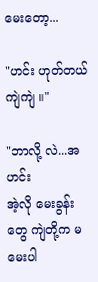မေးတော့...

"ဟင်း ဟုတ်တယ်ကျဲကျဲ ။"

"ဘာလို့ လဲ...အဟင်း
အဲ့လို မေးခွန်းတွေ ကျဲတို့က မမေးပါ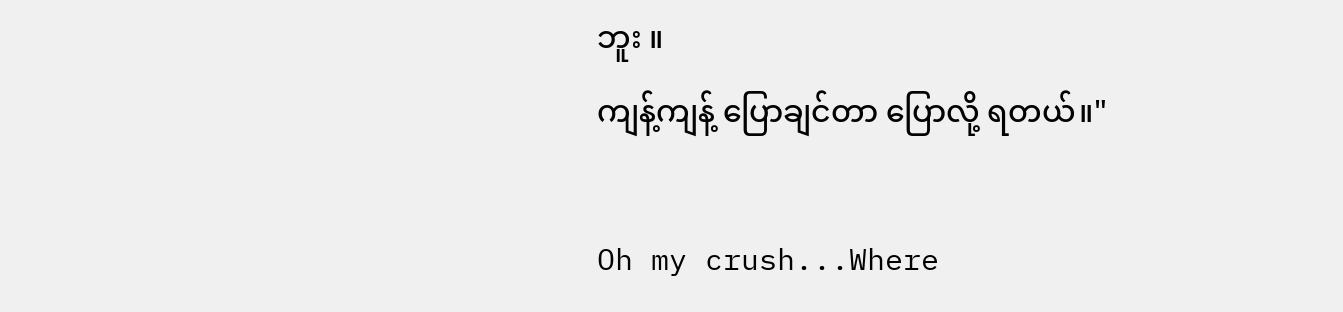ဘူး ။
ကျန့်ကျန့် ပြောချင်တာ ပြောလို့ ရတယ်။"

Oh my crush...Where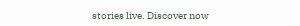stories live. Discover now